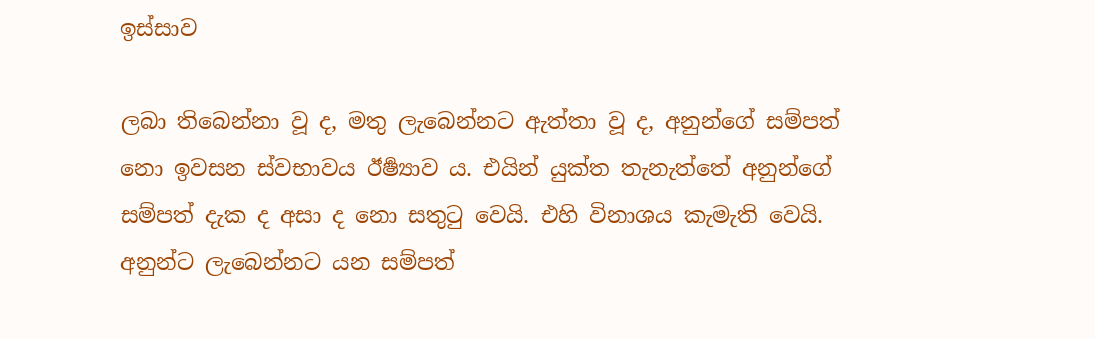ඉස්සාව

ලබා තිබෙන්නා වූ ද, මතු ලැබෙන්නට ඇත්තා වූ ද, අනුන්ගේ සම්පත් නො ඉවසන ස්වභාවය ඊර්‍ෂ්‍යාව ය. එයින් යුක්ත තැනැත්තේ අනුන්ගේ සම්පත් දැක ද අසා ද නො සතුටු වෙයි. එහි විනාශය කැමැති වෙයි. අනුන්ට ලැබෙන්නට යන සම්පත්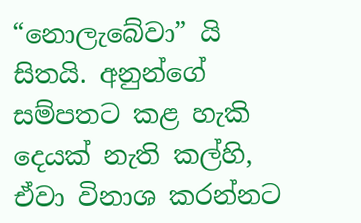“නොලැබේවා” යි සිතයි. අනුන්ගේ සම්පතට කළ හැකි දෙයක් නැති කල්හි, ඒවා විනාශ කරන්නට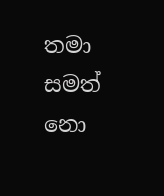තමා සමත් නො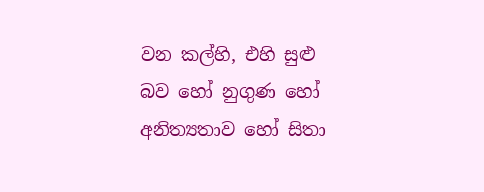වන කල්හි, එහි සුළු බව හෝ නුගුණ හෝ අනිත්‍යතාව හෝ සිතා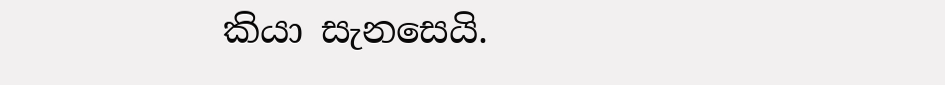කියා සැනසෙයි.